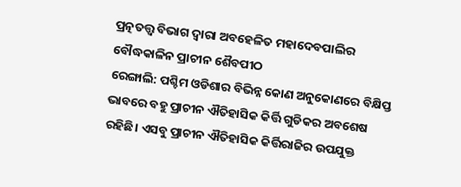ପ୍ରତ୍ନତତ୍ତ୍ୱ ବିଭାଗ ଦ୍ୱାରା ଅବହେଳିତ ମହାଦେବପାଲିର ବୌଦ୍ଧକାଳିନ ପ୍ରାଚୀନ ଶୈବପୀଠ
ରେଙ୍ଗାଲି: ପଶ୍ଚିମ ଓଡିଶାର ବିଭିନ୍ନ କୋଣ ଅନୁକୋଣରେ ବିକ୍ଷିପ୍ତ ଭାବରେ ବହୁ ପ୍ରାଚୀନ ଐତିହାସିକ କିର୍ତ୍ତି ଗୁଡିକର ଅବଶେଷ ରହିଛି। ଏସବୁ ପ୍ରାଚୀନ ଐତିହାସିକ କିର୍ତ୍ତିରାଜିର ଉପଯୁକ୍ତ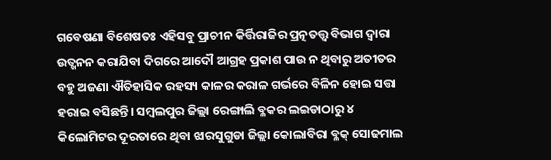ଗବେଷଣା ବିଶେଷତଃ ଏହିସବୁ ପ୍ରାଚୀନ କିର୍ତ୍ତିରାଜିର ପ୍ରତ୍ନତତ୍ତ୍ୱ ବିଭାଗ ଦ୍ୱାରା ଉତ୍ଖନନ କରାଯିବା ଦିଗରେ ଆଦୌ ଆଗ୍ରହ ପ୍ରକାଶ ପାଉ ନ ଥିବାରୁ ଅତୀତର ବହୁ ଅଜଣା ଐତିହାସିକ ରହସ୍ୟ କାଳର କରାଳ ଗର୍ଭରେ ବିଳିନ ହୋଇ ସତ୍ତା ହରାଇ ବସିଛନ୍ତି। ସମ୍ବଲପୁର ଜିଲ୍ଲା ରେଙ୍ଗାଲି ବ୍ଳକର ଲଇଡାଠାରୁ ୪ କିଲୋମିଟର ଦୂରତାରେ ଥିବା ଝାରସୁଗୁଡା ଜିଲ୍ଲା କୋଲାବିରା ବ୍ଳକ୍ ସୋଢମାଲ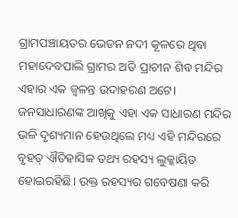ଗ୍ରାମପଞ୍ଚାୟତର ଭେଡନ ନଦୀ କୂଳରେ ଥିବା ମହାଦେବପାଲି ଗ୍ରାମର ଅତି ପ୍ରାଚୀନ ଶିବ ମନ୍ଦିର ଏହାର ଏକ ଜ୍ୱଳନ୍ତ ଉଦାହରଣ ଅଟେ। ଜନସାଧାରଣଙ୍କ ଆଖିକୁ ଏହା ଏକ ସାଧାରଣ ମନ୍ଦିର ଭଳି ଦୃଶ୍ୟମାନ ହେଉଥିଲେ ମଧ୍ୟ ଏହି ମନ୍ଦିରରେ ବୃହତ୍ ଐତିହାସିକ ତଥ୍ୟ ରହସ୍ୟ ଲୁକ୍କାୟିତ ହୋଇରହିଛି। ଉକ୍ତ ରହସ୍ୟର ଗବେଷଣା କରି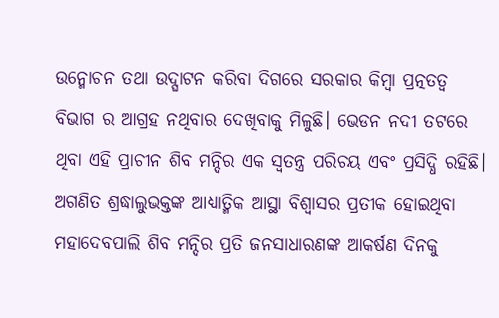ଉନ୍ମୋଚନ ତଥା ଉଦ୍ଘାଟନ କରିବା ଦିଗରେ ସରକାର କିମ୍ବା ପ୍ରତ୍ନତତ୍ୱ ବିଭାଗ ର ଆଗ୍ରହ ନଥିବାର ଦେଖିବାକୁ ମିଳୁଛି। ଭେଡନ ନଦୀ ତଟରେ ଥିବା ଏହି ପ୍ରାଚୀନ ଶିବ ମନ୍ଦିର ଏକ ସ୍ୱତନ୍ତ୍ର ପରିଚୟ ଏବଂ ପ୍ରସିଦ୍ଧି ରହିଛି। ଅଗଣିତ ଶ୍ରଦ୍ଧାଲୁଭକ୍ତଙ୍କ ଆଧ୍ୟାତ୍ମିକ ଆସ୍ଥା ବିଶ୍ୱାସର ପ୍ରତୀକ ହୋଇଥିବା ମହାଦେବପାଲି ଶିବ ମନ୍ଦିର ପ୍ରତି ଜନସାଧାରଣଙ୍କ ଆକର୍ଷଣ ଦିନକୁ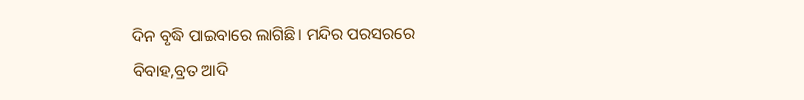ଦିନ ବୃଦ୍ଧି ପାଇବାରେ ଲାଗିଛି। ମନ୍ଦିର ପରସରରେ ବିବାହ,ବ୍ରତ ଆଦି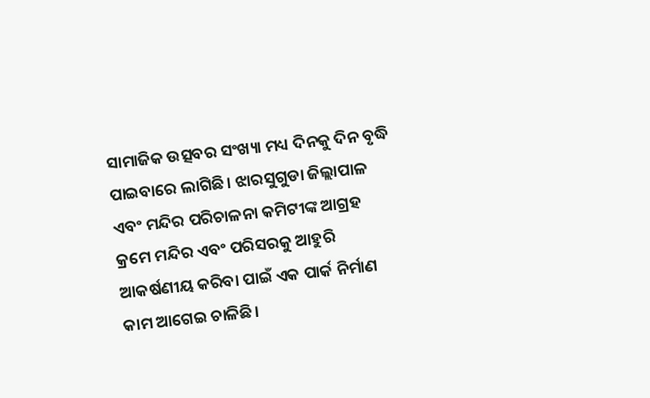ସାମାଜିକ ଉତ୍ସବର ସଂଖ୍ୟା ମଧ୍ୟ ଦିନକୁ ଦିନ ବୃଦ୍ଧି ପାଇବାରେ ଲାଗିଛି। ଝାରସୁଗୁଡା ଜିଲ୍ଲାପାଳ ଏବଂ ମନ୍ଦିର ପରିଚାଳନା କମିଟୀଙ୍କ ଆଗ୍ରହ କ୍ରମେ ମନ୍ଦିର ଏବଂ ପରିସରକୁ ଆହୁରି ଆକର୍ଷଣୀୟ କରିବା ପାଇଁ ଏକ ପାର୍କ ନିର୍ମାଣ କାମ ଆଗେଇ ଚାଳିଛି।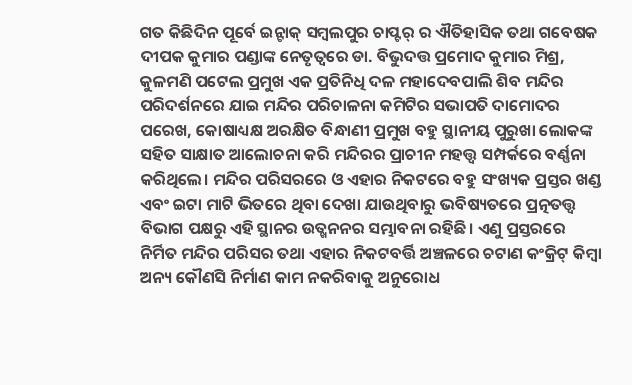ଗତ କିଛିଦିନ ପୂର୍ବେ ଇନ୍ଟାକ୍ ସମ୍ବଲପୁର ଚାପ୍ଟର୍ ର ଐତିହାସିକ ତଥା ଗବେଷକ ଦୀପକ କୁମାର ପଣ୍ଡାଙ୍କ ନେତୃତ୍ୱରେ ଡା. ବିଭୁଦତ୍ତ ପ୍ରମୋଦ କୁମାର ମିଶ୍ର, କୁଳମଣି ପଟେଲ ପ୍ରମୁଖ ଏକ ପ୍ରତିନିଧି ଦଳ ମହାଦେବପାଲି ଶିବ ମନ୍ଦିର ପରିଦର୍ଶନରେ ଯାଇ ମନ୍ଦିର ପରିଚାଳନା କମିଟିର ସଭାପତି ଦାମୋଦର ପରେଖ, କୋଷାଧ୍ୟକ୍ଷ ଅରକ୍ଷିତ ବିନ୍ଧାଣୀ ପ୍ରମୁଖ ବହୁ ସ୍ଥାନୀୟ ପୁରୁଖା ଲୋକଙ୍କ ସହିତ ସାକ୍ଷାତ ଆଲୋଚନା କରି ମନ୍ଦିରର ପ୍ରାଚୀନ ମହତ୍ତ୍ୱ ସମ୍ପର୍କରେ ବର୍ଣ୍ଣନା କରିଥିଲେ। ମନ୍ଦିର ପରିସରରେ ଓ ଏହାର ନିକଟରେ ବହୁ ସଂଖ୍ୟକ ପ୍ରସ୍ତର ଖଣ୍ଡ ଏବଂ ଇଟା ମାଟି ଭିତରେ ଥିବା ଦେଖା ଯାଉଥିବାରୁ ଭବିଷ୍ୟତରେ ପ୍ରତ୍ନତତ୍ତ୍ୱ ବିଭାଗ ପକ୍ଷରୁ ଏହି ସ୍ଥାନର ଉତ୍ଖନନର ସମ୍ଭାବନା ରହିଛି। ଏଣୁ ପ୍ରସ୍ତରରେ ନିର୍ମିତ ମନ୍ଦିର ପରିସର ତଥା ଏହାର ନିକଟବର୍ତ୍ତି ଅଞ୍ଚଳରେ ଚଟାଣ କଂକ୍ରିଟ୍ କିମ୍ବା ଅନ୍ୟ କୌଣସି ନିର୍ମାଣ କାମ ନକରିବାକୁ ଅନୁରୋଧ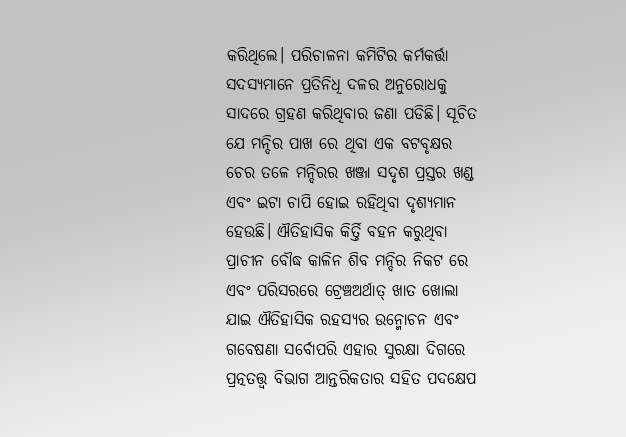କରିଥିଲେ। ପରିଚାଳନା କମିଟିର କର୍ମକର୍ତ୍ତା ସଦସ୍ୟମାନେ ପ୍ରତିନିଧି ଦଳର ଅନୁରୋଧକୁ ସାଦରେ ଗ୍ରହଣ କରିଥିବାର ଜଣା ପଡିଛି। ସୂଚିତ ଯେ ମନ୍ଦିର ପାଖ ରେ ଥିବା ଏକ ବଟବୃକ୍ଷର ଚେର ତଳେ ମନ୍ଦିରର ଖଞ୍ଜା ସଦୃଶ ପ୍ରସ୍ତର ଖଣ୍ଡ ଏବଂ ଇଟା ଚାପି ହୋଇ ରହିଥିବା ଦୃଶ୍ୟମାନ ହେଉଛି। ଐତିହାସିକ କିର୍ତ୍ତି ବହନ କରୁଥିବା ପ୍ରାଚୀନ ବୌଦ୍ଧ କାଳିନ ଶିବ ମନ୍ଦିର ନିକଟ ରେ ଏବଂ ପରିସରରେ ଟ୍ରେଞ୍ଚଅର୍ଥାତ୍ ଖାତ ଖୋଲା ଯାଇ ଐତିହାସିକ ରହସ୍ୟର ଉନ୍ମୋଚନ ଏବଂ ଗବେଷଣା ସର୍ବୋପରି ଏହାର ସୁରକ୍ଷା ଦିଗରେ ପ୍ରତ୍ନତତ୍ତ୍ୱ ବିଭାଗ ଆନ୍ତରିକତାର ସହିତ ପଦକ୍ଷେପ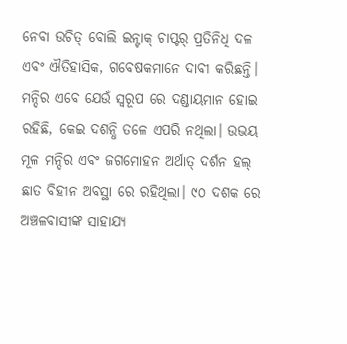ନେବା ଉଚିତ୍ ବୋଲି ଇନ୍ଟାକ୍ ଚାପ୍ଟର୍ ପ୍ରତିନିଧି ଦଳ ଏବଂ ଐତିହାସିକ, ଗବେଷକମାନେ ଦାବୀ କରିଛନ୍ତି। ମନ୍ଦିର ଏବେ ଯେଉଁ ସ୍ୱରୂପ ରେ ଦଣ୍ଡାୟମାନ ହୋଇ ରହିଛି, କେଇ ଦଶନ୍ଧି ତଳେ ଏପରି ନଥିଲା। ଉଭୟ ମୂଳ ମନ୍ଦିର ଏବଂ ଜଗମୋହନ ଅର୍ଥାତ୍ ଦର୍ଶନ ହଲ୍ ଛାତ ବିହୀନ ଅବସ୍ଥା ରେ ରହିଥିଲା। ୯୦ ଦଶକ ରେ ଅଞ୍ଚଳବାସୀଙ୍କ ସାହାଯ୍ୟ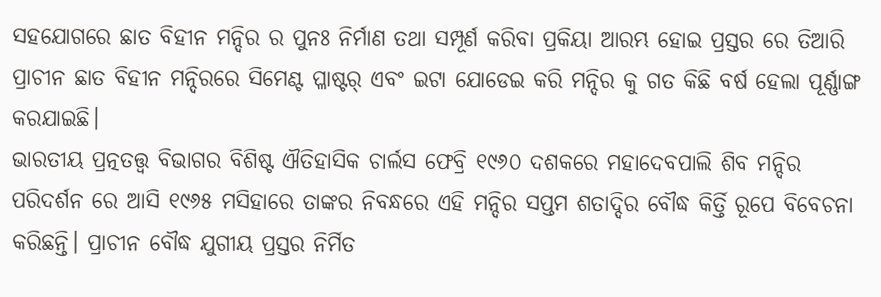ସହଯୋଗରେ ଛାତ ବିହୀନ ମନ୍ଦିର ର ପୁନଃ ନିର୍ମାଣ ତଥା ସମ୍ପୂର୍ଣ କରିବା ପ୍ରକିୟା ଆରମ୍ଭ ହୋଇ ପ୍ରସ୍ତର ରେ ତିଆରି ପ୍ରାଚୀନ ଛାତ ବିହୀନ ମନ୍ଦିରରେ ସିମେଣ୍ଟ ପ୍ଳାଷ୍ଟର୍ ଏବଂ ଇଟା ଯୋଡେଇ କରି ମନ୍ଦିର କୁ ଗତ କିଛି ବର୍ଷ ହେଲା ପୂର୍ଣ୍ଣାଙ୍ଗ କରଯାଇଛି।
ଭାରତୀୟ ପ୍ରତ୍ନତତ୍ତ୍ବ ବିଭାଗର ବିଶିଷ୍ଟ ଐତିହାସିକ ଚାର୍ଲସ ଫେବ୍ରି ୧୯୬୦ ଦଶକରେ ମହାଦେବପାଲି ଶିବ ମନ୍ଦିର ପରିଦର୍ଶନ ରେ ଆସି ୧୯୬୫ ମସିହାରେ ତାଙ୍କର ନିବନ୍ଧରେ ଏହି ମନ୍ଦିର ସପ୍ତମ ଶତାଦ୍ଦିର ବୌଦ୍ଧ କିର୍ତ୍ତି ରୂପେ ବିବେଚନା କରିଛନ୍ତି। ପ୍ରାଚୀନ ବୌଦ୍ଧ ଯୁଗୀୟ ପ୍ରସ୍ତର ନିର୍ମିତ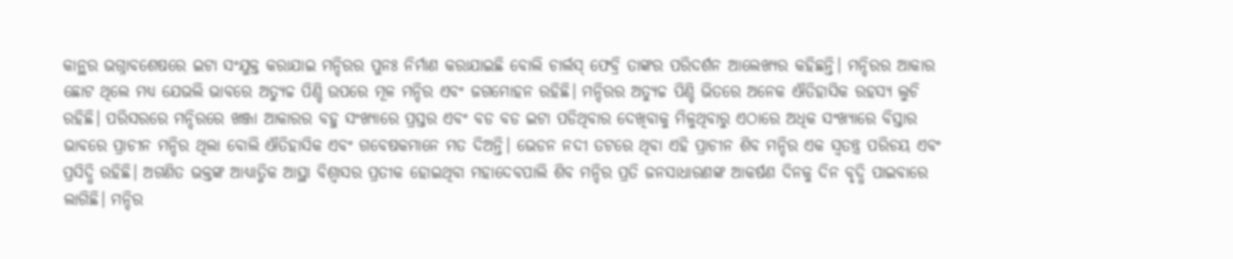କାନ୍ଥର ଭଗ୍ନାବଶେଷରେ ଇଟା ସଂଯୁକ୍ତ କରାଯାଇ ମନ୍ଦିରର ପୁନଃ ନିର୍ମାଣ କରାଯାଇଛି ବୋଲି ଚାର୍ଲସ୍ ଫେବ୍ରି ତାଙ୍କର ପରିଦର୍ଶନ ଆଲେଖ୍ୟର କହିଛନ୍ତି। ମନ୍ଦିରର ଆକାର ଛୋଟ ଥିଲେ ମଧ୍ୟ ଯେଭଲି ଭାବରେ ଅତ୍ୟୁଚ୍ଚ ପିଣ୍ଡି ଉପରେ ମୂଳ ମନ୍ଦିର ଏବଂ ଜଗମୋହନ ରହିଛି। ମନ୍ଦିରର ଅତ୍ୟୁଚ୍ଚ ପିଣ୍ଡି ଭିତରେ ଅନେକ ଐତିହାସିକ ରହସ୍ୟ ଲୁଚି ରହିଛି। ପରିସରରେ ମନ୍ଦିରରେ ଖଞ୍ଜା ଆକାରର ବହୁ ସଂଖ୍ୟାରେ ପ୍ରସ୍ତର ଏବଂ ବଡ ବଡ ଇଟା ପଡିଥିବାର ଦେଖିବାକୁ ମିଳୁଥିବାରୁ ଏଠାରେ ଅଧିକ ସଂଖ୍ୟାରେ ବିସ୍ତାର ଭାବରେ ପ୍ରାଚୀନ ମନ୍ଦିର ଥିଲା ବୋଲି ଐତିହାସିକ ଏବଂ ଗବେଷକମାନେ ମତ ଦିଅନ୍ତି। ଭେଡନ ନଦୀ ତଟରେ ଥିବା ଏହି ପ୍ରାଚୀନ ଶିବ ମନ୍ଦିର ଏକ ସ୍ୱତନ୍ତ୍ର ପରିଚୟ ଏବଂ ପ୍ରସିଦ୍ଧି ରହିଛି। ଅଗଣିତ ଭକ୍ତଙ୍କ ଆଧ୍ୟାତ୍ମିକ ଆସ୍ଥା ବିଶ୍ୱାସର ପ୍ରତୀକ ହୋଇଥିବା ମହାଦେବପାଲି ଶିବ ମନ୍ଦିର ପ୍ରତି ଜନସାଧାରଣଙ୍କ ଆକର୍ଷଣ ଦିନକୁ ଦିନ ବୃଦ୍ଧି ପାଇବାରେ ଲାଗିଛି। ମନ୍ଦିର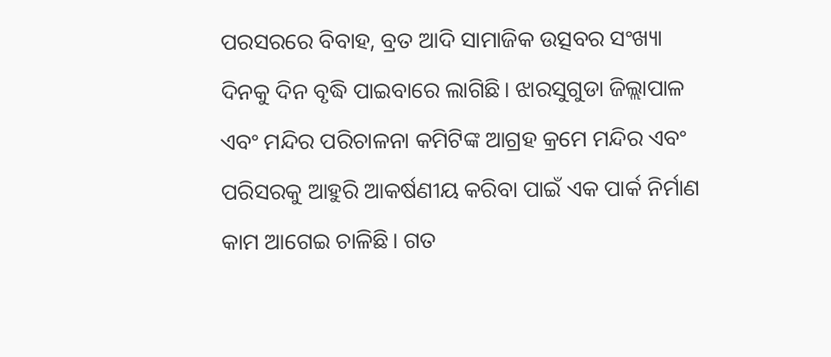ପରସରରେ ବିବାହ, ବ୍ରତ ଆଦି ସାମାଜିକ ଉତ୍ସବର ସଂଖ୍ୟା ଦିନକୁ ଦିନ ବୃଦ୍ଧି ପାଇବାରେ ଲାଗିଛି। ଝାରସୁଗୁଡା ଜିଲ୍ଲାପାଳ ଏବଂ ମନ୍ଦିର ପରିଚାଳନା କମିଟିଙ୍କ ଆଗ୍ରହ କ୍ରମେ ମନ୍ଦିର ଏବଂ ପରିସରକୁ ଆହୁରି ଆକର୍ଷଣୀୟ କରିବା ପାଇଁ ଏକ ପାର୍କ ନିର୍ମାଣ କାମ ଆଗେଇ ଚାଳିଛି। ଗତ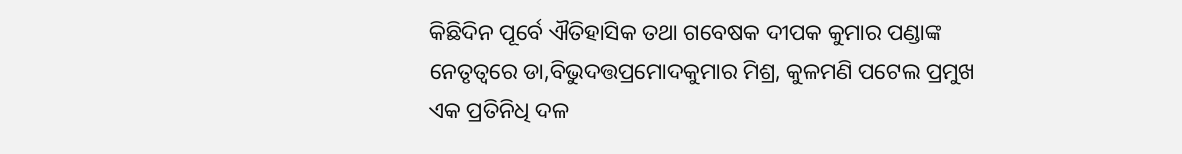କିଛିଦିନ ପୂର୍ବେ ଐତିହାସିକ ତଥା ଗବେଷକ ଦୀପକ କୁମାର ପଣ୍ଡାଙ୍କ ନେତୃତ୍ୱରେ ଡା,ବିଭୁଦତ୍ତପ୍ରମୋଦକୁମାର ମିଶ୍ର, କୁଳମଣି ପଟେଲ ପ୍ରମୁଖ ଏକ ପ୍ରତିନିଧି ଦଳ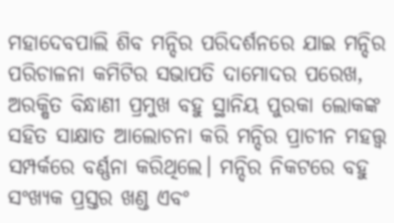ମହାଦେବପାଲି ଶିବ ମନ୍ଦିର ପରିଦର୍ଶନରେ ଯାଇ ମନ୍ଦିର ପରିଚାଳନା କମିଟିର ସଭାପତି ଦାମୋଦର ପରେଖ, ଅରକ୍ଷିତ ବିନ୍ଧାଣୀ ପ୍ରମୁଖ ବହୁ ସ୍ଥାନିୟ ପୁରକା ଲୋକଙ୍କ ସହିତ ସାକ୍ଷାତ ଆଲୋଚନା କରି ମନ୍ଦିର ପ୍ରାଚୀନ ମହତ୍ତ୍ୱ ସମ୍ପର୍କରେ ବର୍ଣ୍ଣନା କରିଥିଲେ। ମନ୍ଦିର ନିକଟରେ ବହୁ ସଂଖ୍ୟକ ପ୍ରସ୍ତର ଖଣ୍ଡ ଏବଂ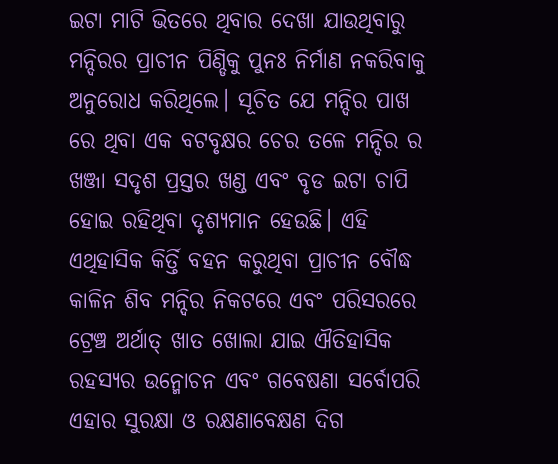ଇଟା ମାଟି ଭିତରେ ଥିବାର ଦେଖା ଯାଉଥିବାରୁ ମନ୍ଦିରର ପ୍ରାଚୀନ ପିଣ୍ଡିକୁ ପୁନଃ ନିର୍ମାଣ ନକରିବାକୁ ଅନୁରୋଧ କରିଥିଲେ। ସୂଚିତ ଯେ ମନ୍ଦିର ପାଖ ରେ ଥିବା ଏକ ବଟବୃକ୍ଷର ଚେର ତଳେ ମନ୍ଦିର ର ଖଞ୍ଜା ସଦୃଶ ପ୍ରସ୍ତର ଖଣ୍ଡ ଏବଂ ବୃଡ ଇଟା ଚାପି ହୋଇ ରହିଥିବା ଦୃଶ୍ୟମାନ ହେଉଛି। ଏହି ଏଥିହାସିକ କିର୍ତ୍ତି ବହନ କରୁଥିବା ପ୍ରାଚୀନ ବୌଦ୍ଧ କାଳିନ ଶିବ ମନ୍ଦିର ନିକଟରେ ଏବଂ ପରିସରରେ ଟ୍ରେଞ୍ଚ ଅର୍ଥାତ୍ ଖାତ ଖୋଲା ଯାଇ ଐତିହାସିକ ରହସ୍ୟର ଉନ୍ମୋଚନ ଏବଂ ଗବେଷଣା ସର୍ବୋପରି ଏହାର ସୁରକ୍ଷା ଓ ରକ୍ଷଣାବେକ୍ଷଣ ଦିଗ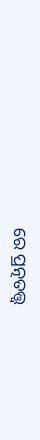ରେ ପ୍ରତ୍ନତତ୍ତ୍ୱ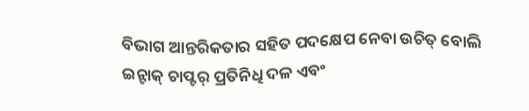ବିଭାଗ ଆନ୍ତରିକତାର ସହିତ ପଦକ୍ଷେପ ନେବା ଉଚିତ୍ ବୋଲି ଇନ୍ଟାକ୍ ଚାପ୍ଟର୍ ପ୍ରତିନିଧି ଦଳ ଏବଂ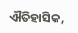ଐତିହାସିକ,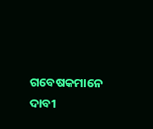ଗବେଷକମାନେ ଦାବୀ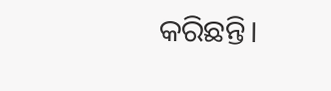କରିଛନ୍ତି।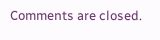Comments are closed.